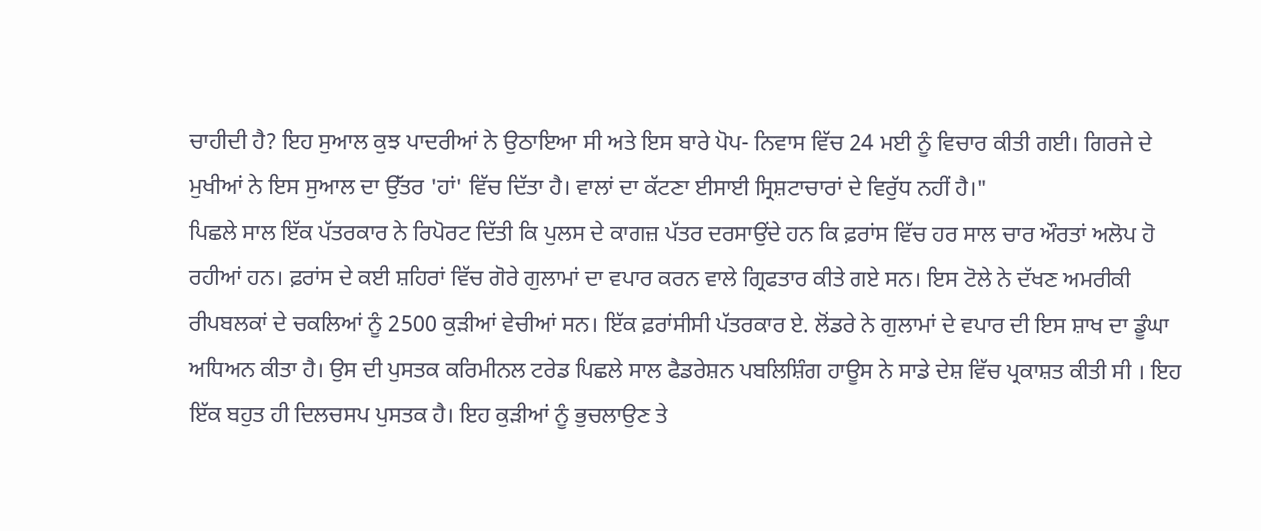ਚਾਹੀਦੀ ਹੈ? ਇਹ ਸੁਆਲ ਕੁਝ ਪਾਦਰੀਆਂ ਨੇ ਉਠਾਇਆ ਸੀ ਅਤੇ ਇਸ ਬਾਰੇ ਪੋਪ- ਨਿਵਾਸ ਵਿੱਚ 24 ਮਈ ਨੂੰ ਵਿਚਾਰ ਕੀਤੀ ਗਈ। ਗਿਰਜੇ ਦੇ ਮੁਖੀਆਂ ਨੇ ਇਸ ਸੁਆਲ ਦਾ ਉੱਤਰ 'ਹਾਂ' ਵਿੱਚ ਦਿੱਤਾ ਹੈ। ਵਾਲਾਂ ਦਾ ਕੱਟਣਾ ਈਸਾਈ ਸ੍ਰਿਸ਼ਟਾਚਾਰਾਂ ਦੇ ਵਿਰੁੱਧ ਨਹੀਂ ਹੈ।"
ਪਿਛਲੇ ਸਾਲ ਇੱਕ ਪੱਤਰਕਾਰ ਨੇ ਰਿਪੋਰਟ ਦਿੱਤੀ ਕਿ ਪੁਲਸ ਦੇ ਕਾਗਜ਼ ਪੱਤਰ ਦਰਸਾਉਂਦੇ ਹਨ ਕਿ ਫ਼ਰਾਂਸ ਵਿੱਚ ਹਰ ਸਾਲ ਚਾਰ ਔਰਤਾਂ ਅਲੋਪ ਹੋ ਰਹੀਆਂ ਹਨ। ਫ਼ਰਾਂਸ ਦੇ ਕਈ ਸ਼ਹਿਰਾਂ ਵਿੱਚ ਗੋਰੇ ਗੁਲਾਮਾਂ ਦਾ ਵਪਾਰ ਕਰਨ ਵਾਲੇ ਗ੍ਰਿਫਤਾਰ ਕੀਤੇ ਗਏ ਸਨ। ਇਸ ਟੋਲੇ ਨੇ ਦੱਖਣ ਅਮਰੀਕੀ ਰੀਪਬਲਕਾਂ ਦੇ ਚਕਲਿਆਂ ਨੂੰ 2500 ਕੁੜੀਆਂ ਵੇਚੀਆਂ ਸਨ। ਇੱਕ ਫ਼ਰਾਂਸੀਸੀ ਪੱਤਰਕਾਰ ਏ. ਲੋਂਡਰੇ ਨੇ ਗੁਲਾਮਾਂ ਦੇ ਵਪਾਰ ਦੀ ਇਸ ਸ਼ਾਖ ਦਾ ਡੂੰਘਾ ਅਧਿਅਨ ਕੀਤਾ ਹੈ। ਉਸ ਦੀ ਪੁਸਤਕ ਕਰਿਮੀਨਲ ਟਰੇਡ ਪਿਛਲੇ ਸਾਲ ਫੈਡਰੇਸ਼ਨ ਪਬਲਿਸ਼ਿੰਗ ਹਾਊਸ ਨੇ ਸਾਡੇ ਦੇਸ਼ ਵਿੱਚ ਪ੍ਰਕਾਸ਼ਤ ਕੀਤੀ ਸੀ । ਇਹ ਇੱਕ ਬਹੁਤ ਹੀ ਦਿਲਚਸਪ ਪੁਸਤਕ ਹੈ। ਇਹ ਕੁੜੀਆਂ ਨੂੰ ਭੁਚਲਾਉਣ ਤੇ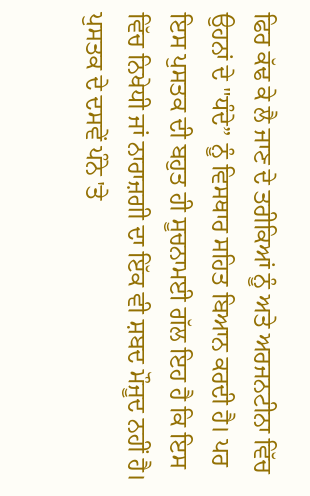ਫਿਰ ਕੱਢ ਕੇ ਲੈ ਜਾਣ ਦੇ ਤਰੀਕਿਆਂ ਨੂੰ ਅਤੇ ਅਰਜਨਟੀਨਾ ਵਿੱਚ ਉਹਨਾਂ ਦੇ "ਧੰਦੇ” ਨੂੰ ਵਿਸਥਾਰ ਸਹਿਤ ਬਿਆਨ ਕਰਦੀ ਹੈ। ਪਰ ਇਸ ਪੁਸਤਕ ਦੀ ਬਹੁਤ ਹੀ ਸੂਚਨਾਮਈ ਗੱਲ ਇਹ ਹੈ ਕਿ ਇਸ ਵਿੱਚ ਨਿਖੇਧੀ ਜਾਂ ਨਾਰਾਜ਼ਗੀ ਦਾ ਇੱਕ ਵੀ ਸ਼ਬਦ ਮੌਜੂਦ ਨਹੀਂ ਹੈ।
ਪੁਸਤਕ ਦੇ ਦਸਵੇਂ ਪੰਨੇ 'ਤੇ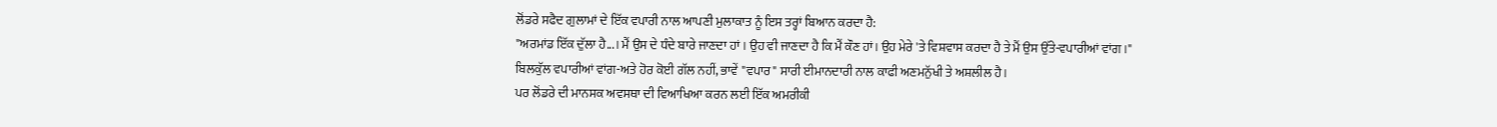ਲੋਂਡਰੇ ਸਫੈਦ ਗੁਲਾਮਾਂ ਦੇ ਇੱਕ ਵਪਾਰੀ ਨਾਲ ਆਪਣੀ ਮੁਲਾਕਾਤ ਨੂੰ ਇਸ ਤਰ੍ਹਾਂ ਬਿਆਨ ਕਰਦਾ ਹੈ:
"ਅਰਮਾਂਡ ਇੱਕ ਦੁੱਲਾ ਹੈ...। ਮੈਂ ਉਸ ਦੇ ਧੰਦੇ ਬਾਰੇ ਜਾਣਦਾ ਹਾਂ । ਉਹ ਵੀ ਜਾਣਦਾ ਹੈ ਕਿ ਮੈਂ ਕੌਣ ਹਾਂ। ਉਹ ਮੇਰੇ 'ਤੇ ਵਿਸ਼ਵਾਸ ਕਰਦਾ ਹੈ ਤੇ ਮੈਂ ਉਸ ਉੱਤੇ-ਵਪਾਰੀਆਂ ਵਾਂਗ।"
ਬਿਲਕੁੱਲ ਵਪਾਰੀਆਂ ਵਾਂਗ-ਅਤੇ ਹੋਰ ਕੋਈ ਗੱਲ ਨਹੀਂ, ਭਾਵੇਂ "ਵਪਾਰ" ਸਾਰੀ ਈਮਾਨਦਾਰੀ ਨਾਲ ਕਾਫੀ ਅਣਮਨੁੱਖੀ ਤੇ ਅਸ਼ਲੀਲ ਹੈ।
ਪਰ ਲੋਂਡਰੇ ਦੀ ਮਾਨਸਕ ਅਵਸਥਾ ਦੀ ਵਿਆਖਿਆ ਕਰਨ ਲਈ ਇੱਕ ਅਮਰੀਕੀ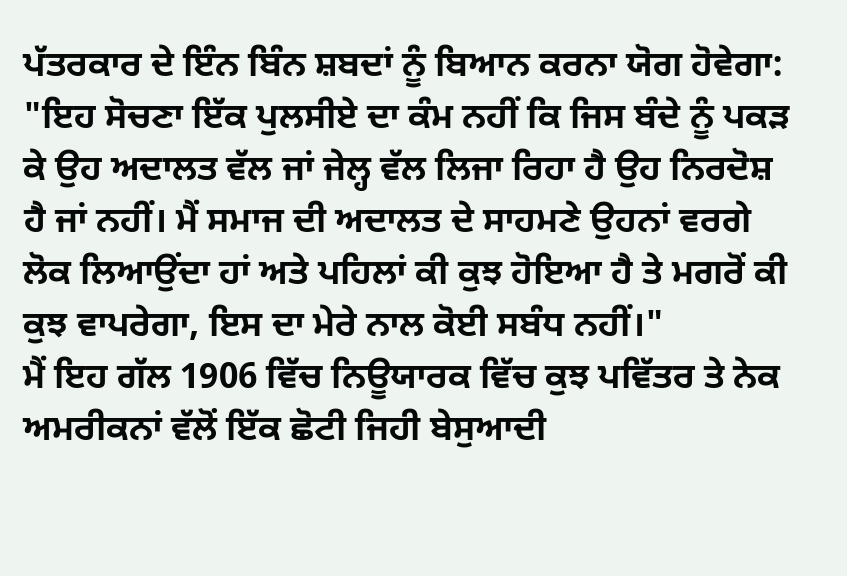ਪੱਤਰਕਾਰ ਦੇ ਇੰਨ ਬਿੰਨ ਸ਼ਬਦਾਂ ਨੂੰ ਬਿਆਨ ਕਰਨਾ ਯੋਗ ਹੋਵੇਗਾ:
"ਇਹ ਸੋਚਣਾ ਇੱਕ ਪੁਲਸੀਏ ਦਾ ਕੰਮ ਨਹੀਂ ਕਿ ਜਿਸ ਬੰਦੇ ਨੂੰ ਪਕੜ ਕੇ ਉਹ ਅਦਾਲਤ ਵੱਲ ਜਾਂ ਜੇਲ੍ਹ ਵੱਲ ਲਿਜਾ ਰਿਹਾ ਹੈ ਉਹ ਨਿਰਦੋਸ਼ ਹੈ ਜਾਂ ਨਹੀਂ। ਮੈਂ ਸਮਾਜ ਦੀ ਅਦਾਲਤ ਦੇ ਸਾਹਮਣੇ ਉਹਨਾਂ ਵਰਗੇ ਲੋਕ ਲਿਆਉਂਦਾ ਹਾਂ ਅਤੇ ਪਹਿਲਾਂ ਕੀ ਕੁਝ ਹੋਇਆ ਹੈ ਤੇ ਮਗਰੋਂ ਕੀ ਕੁਝ ਵਾਪਰੇਗਾ, ਇਸ ਦਾ ਮੇਰੇ ਨਾਲ ਕੋਈ ਸਬੰਧ ਨਹੀਂ।"
ਮੈਂ ਇਹ ਗੱਲ 1906 ਵਿੱਚ ਨਿਊਯਾਰਕ ਵਿੱਚ ਕੁਝ ਪਵਿੱਤਰ ਤੇ ਨੇਕ ਅਮਰੀਕਨਾਂ ਵੱਲੋਂ ਇੱਕ ਛੋਟੀ ਜਿਹੀ ਬੇਸੁਆਦੀ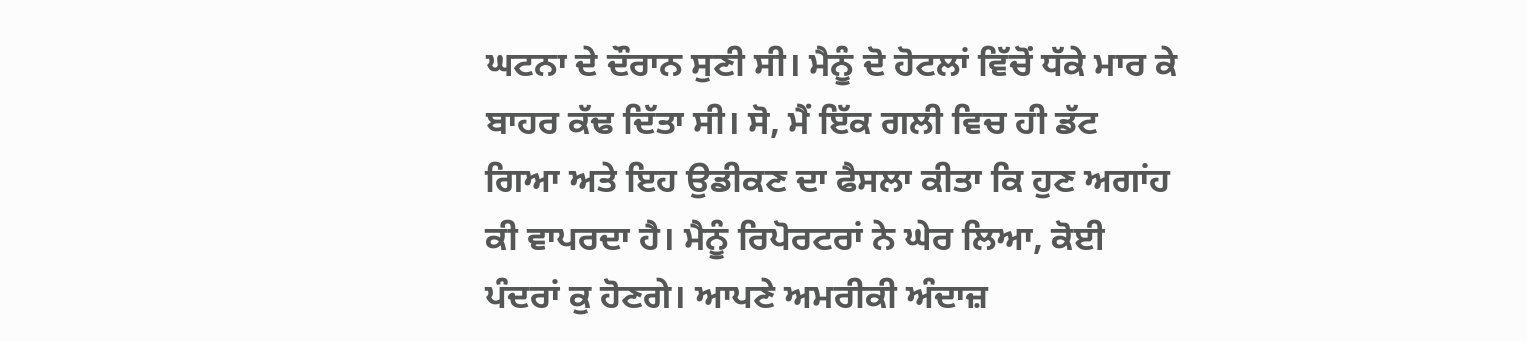ਘਟਨਾ ਦੇ ਦੌਰਾਨ ਸੁਣੀ ਸੀ। ਮੈਨੂੰ ਦੋ ਹੋਟਲਾਂ ਵਿੱਚੋਂ ਧੱਕੇ ਮਾਰ ਕੇ ਬਾਹਰ ਕੱਢ ਦਿੱਤਾ ਸੀ। ਸੋ, ਮੈਂ ਇੱਕ ਗਲੀ ਵਿਚ ਹੀ ਡੱਟ ਗਿਆ ਅਤੇ ਇਹ ਉਡੀਕਣ ਦਾ ਫੈਸਲਾ ਕੀਤਾ ਕਿ ਹੁਣ ਅਗਾਂਹ ਕੀ ਵਾਪਰਦਾ ਹੈ। ਮੈਨੂੰ ਰਿਪੋਰਟਰਾਂ ਨੇ ਘੇਰ ਲਿਆ, ਕੋਈ ਪੰਦਰਾਂ ਕੁ ਹੋਣਗੇ। ਆਪਣੇ ਅਮਰੀਕੀ ਅੰਦਾਜ਼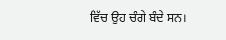ਵਿੱਚ ਉਹ ਚੰਗੇ ਬੰਦੇ ਸਨ।